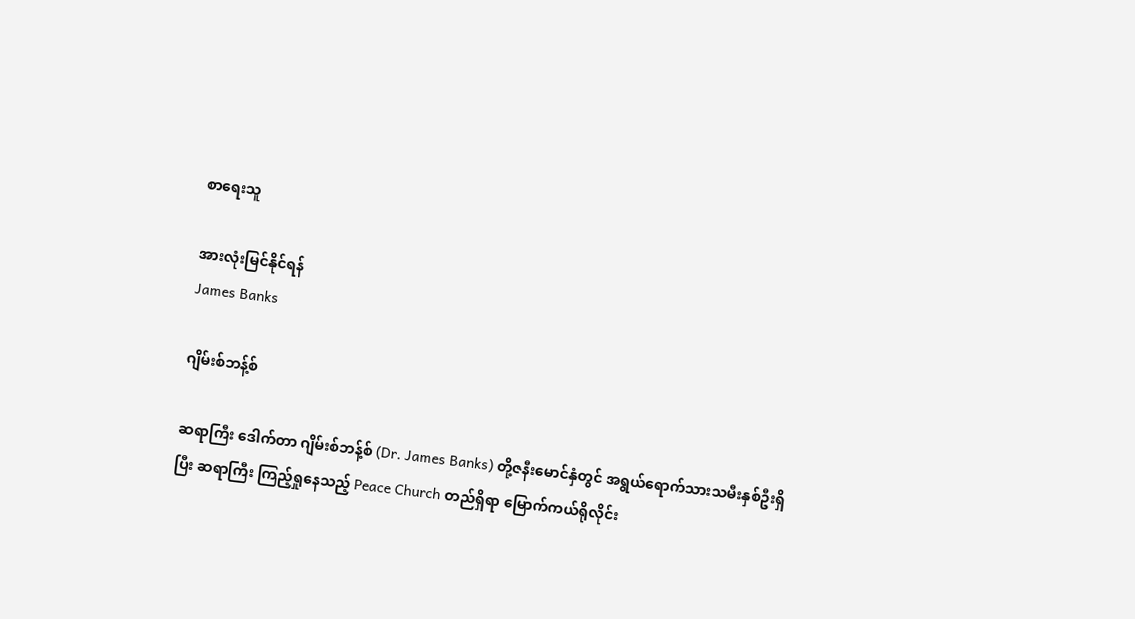စာရေးသူ

အားလုံးမြင်နိုင်ရန်
James Banks

ဂျိမ်းစ်ဘန့်စ်

ဆရာကြီး ဒေါက်တာ ဂျိမ်းစ်ဘန့်စ် (Dr. James Banks) တို့ဇနီးမောင်နှံတွင် အရွယ်ရောက်သားသမီးနှစ်ဦးရှိပြီး ဆရာကြီး ကြည့်ရှုနေသည့် Peace Church တည်ရှိရာ မြောက်ကယ်ရိုလိုင်း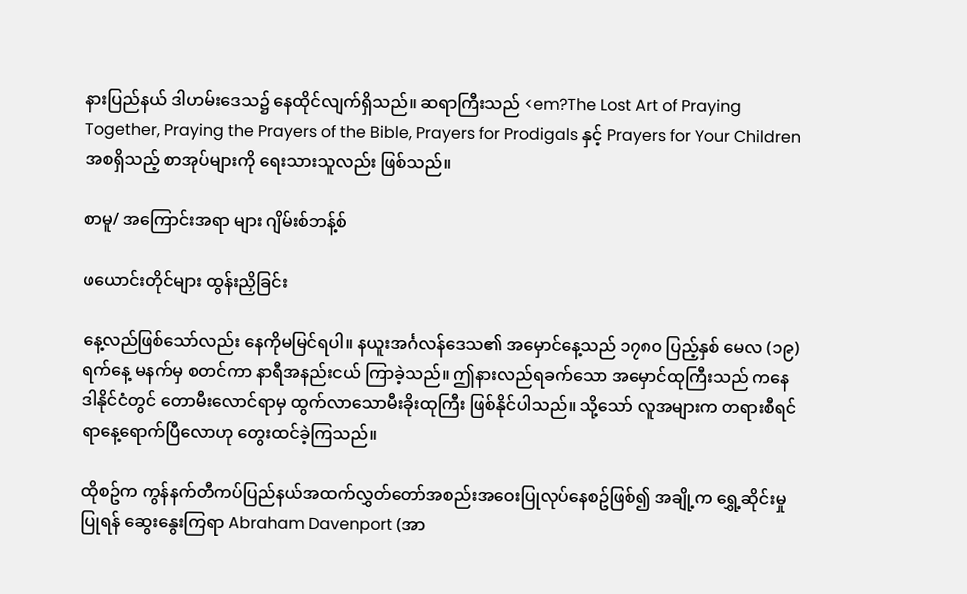နားပြည်နယ် ဒါဟမ်းဒေသ၌ နေထိုင်လျက်ရှိသည်။ ဆရာကြီးသည် <em?The Lost Art of Praying Together, Praying the Prayers of the Bible, Prayers for Prodigals နှင့် Prayers for Your Children အစရှိသည့် စာအုပ်များကို ရေးသားသူလည်း ဖြစ်သည်။

စာမူ/ အကြောင်းအရာ များ ဂျိမ်းစ်ဘန့်စ်

ဖယောင်းတိုင်များ ထွန်းညှိခြင်း

နေ့လည်ဖြစ်သော်လည်း နေကိုမမြင်ရပါ။ နယူးအင်္ဂလန်ဒေသ၏ အမှောင်နေ့သည် ၁၇၈၀ ပြည့်နှစ် မေလ (၁၉) ရက်နေ့ မနက်မှ စတင်ကာ နာရီအနည်းငယ် ကြာခဲ့သည်။ ဤနားလည်ရခက်သော အမှောင်ထုကြီးသည် ကနေဒါနိုင်ငံတွင် တောမီးလောင်ရာမှ ထွက်လာသောမီးခိုးထုကြီး ဖြစ်နိုင်ပါသည်။ သို့သော် လူအများက တရားစီရင်ရာနေ့ရောက်ပြီလောဟု တွေးထင်ခဲ့ကြသည်။

ထိုစဥ်က ကွန်နက်တီကပ်ပြည်နယ်အထက်လွှတ်တော်အစည်းအဝေးပြုလုပ်နေစဥ်ဖြစ်၍ အချို့က ရွှေ့ဆိုင်းမှုပြုရန် ဆွေးနွေးကြရာ Abraham Davenport (အာ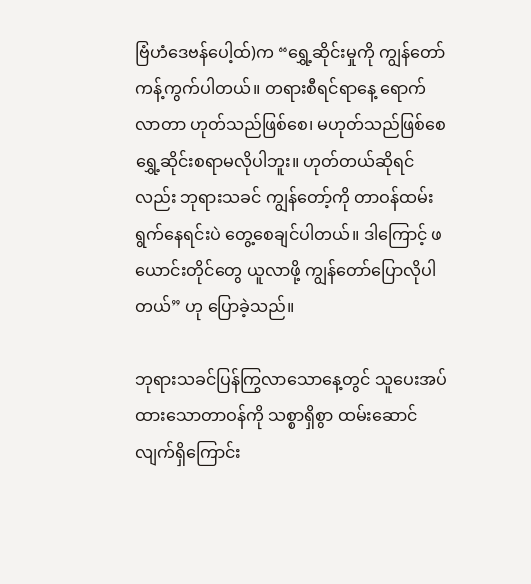ဗြံဟံဒေဗန်ပေါ့ထ်)က “ရွှေ့ဆိုင်းမှုကို ကျွန်တော်ကန့်ကွက်ပါတယ်။ တရားစီရင်ရာနေ့ ရောက်လာတာ ဟုတ်သည်ဖြစ်စေ၊ မဟုတ်သည်ဖြစ်စေ ရွှေ့ဆိုင်းစရာမလိုပါဘူး။ ဟုတ်တယ်ဆိုရင်လည်း ဘုရားသခင် ကျွန်တော့်ကို တာဝန်ထမ်းရွက်နေရင်းပဲ တွေ့စေချင်ပါတယ်။ ဒါကြောင့် ဖယောင်းတိုင်တွေ ယူလာဖို့ ကျွန်တော်ပြောလိုပါတယ်” ဟု ပြောခဲ့သည်။

ဘုရားသခင်ပြန်ကြွလာသောနေ့တွင် သူပေးအပ်ထားသောတာဝန်ကို သစ္စာရှိစွာ ထမ်းဆောင်လျက်ရှိကြောင်း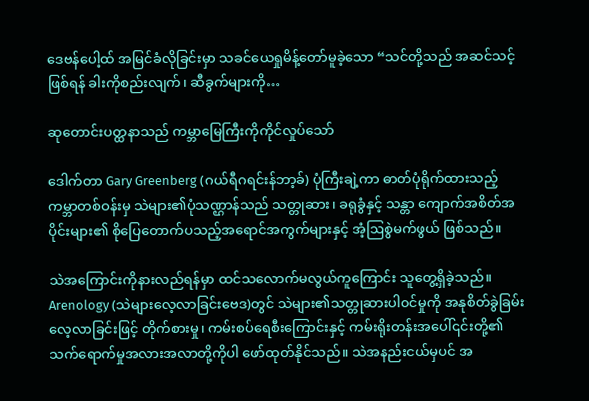ဒေဗန်ပေါ့ထ် အမြင်ခံလိုခြင်းမှာ သခင်ယေရှုမိန့်တော်မူခဲ့သော “သင်တို့သည် အဆင်သင့်ဖြစ်ရန် ခါးကိုစည်းလျက်၊ ဆီခွက်များကို…

ဆုတောင်းပတ္ထနာသည် ကမ္ဘာမြေကြီးကိုကိုင်လှုပ်သော်

ဒေါက်တာ Gary Greenberg (ဂယ်ရီဂရင်းန်ဘာ့ခ်) ပုံကြီးချဲ့ကာ ဓာတ်ပုံရိုက်ထားသည့် ကမ္ဘာတစ်ဝန်းမှ သဲများ၏ပုံသဏ္ဌာန်သည် သတ္တုဆား၊ ခရုခွံနှင့် သန္တာ ကျောက်အစိတ်အပိုင်းများ၏ စိုပြေတောက်ပသည့်အရောင်အကွက်များနှင့် အံ့ဩစွဲမက်ဖွယ် ဖြစ်သည်။

သဲအကြောင်းကိုနားလည်ရန်မှာ ထင်သလောက်မလွယ်ကူကြောင်း သူတွေ့ရှိခဲ့သည်။ Arenology (သဲများလေ့လာခြင်းဗေဒ)တွင် သဲများ၏သတ္တုဆားပါ၀င်မှုကို အနုစိတ်ခွဲခြမ်းလေ့လာခြင်းဖြင့် တိုက်စားမှု၊ ကမ်းစပ်ရေစီးကြောင်းနှင့် ကမ်းရိုးတန်းအပေါ်၎င်းတို့၏သက်ရောက်မှုအလားအလာတို့ကိုပါ ဖော်ထုတ်နိုင်သည်။ သဲအနည်းငယ်‌မှပင် အ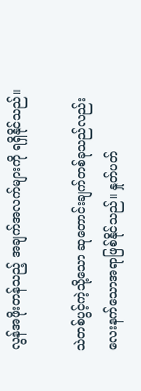လွန်အဖိုးတန်သည့် အချက်အလက်များကို ရရှိနိုင်သည်။

သဲတစ်ပွင့်ကဲ့သို့သော ဆုတောင်းချက်တစ်ခုသည်လည်း လေးနက်သောအရာဖြစ်နိုင်သည်။ နှုတ်ပတ်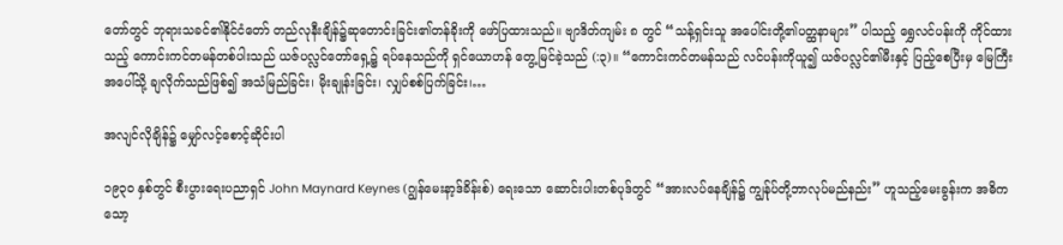တော်တွင် ဘုရားသခင်၏နိုင်ငံတော် တည်လုနီးချိန်၌ဆုတောင်းခြင်း၏တန်ခိုးကို ဖော်ပြထားသည်။ ဗျာဒိတ်ကျမ်း ၈ တွင် “သန့်ရှင်းသူ အပေါင်းတို့၏ပတ္ထနာများ” ပါသည့် ရွှေလင်ပန်းကို ကိုင်ထားသည့် ကောင်းကင်တမန်တစ်ပါးသည် ယဇ်ပလ္လင်တော်ရှေ့၌ ရပ်နေသည်ကို ရှင်ယောဟန် တွေ့မြင်ခဲ့သည် (:၃)။ “ကောင်းကင်တမန်သည် လင်ပန်းကိုယူ၍ ယဇ်ပလ္လင်၏မီးနှင့် ပြည့်စေပြီးမှ မြေကြီးအပေါ်သို့ ချလိုက်သည်ဖြစ်၍ အသံမြည်ခြင်း၊ မိုးချုန်းခြင်း၊ လျှပ်စစ်ပြက်ခြင်း၊…

အလျင်လိုချိန်၌ မျှော်လင့်စောင့်ဆိုင်းပါ

၁၉၃၀ နှစ်တွင် စီးပွားရေးပညာရှင် John Maynard Keynes (ဂျွန်မေးနာ့ဒ်ခိန်းစ်) ရေးသော ဆောင်းပါးတစ်ပုဒ်တွင် “အားလပ်နေချိန်၌ ကျွန်ုပ်တို့ဘာလုပ်မည်နည်း” ဟူသည့်မေးခွန်းက အဓိကသော့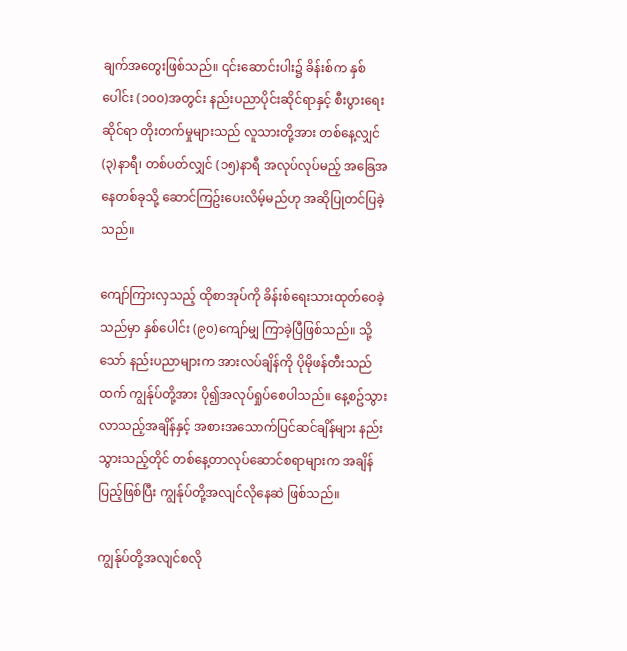ချက်အတွေးဖြစ်သည်။ ၎င်းဆောင်းပါး၌ ခိန်းစ်က နှစ်ပေါင်း (၁၀၀)အတွင်း နည်းပညာပိုင်းဆိုင်ရာနှင့် စီးပွားရေးဆိုင်ရာ တိုးတက်မှုများသည် လူသားတို့အား တစ်နေ့လျှင် (၃)နာရီ၊ တစ်ပတ်လျှင် (၁၅)နာရီ အလုပ်လုပ်မည့် အခြေအနေတစ်ခုသို့ ဆောင်ကြဥ်းပေးလိမ့်မည်ဟု အဆိုပြုတင်ပြခဲ့သည်။

ကျော်ကြားလှသည့် ထိုစာအုပ်ကို ခိန်းစ်ရေးသားထုတ်ဝေခဲ့သည်မှာ နှစ်ပေါင်း (၉၀)ကျော်မျှ ကြာခဲ့ပြီဖြစ်သည်။ သို့သော် နည်းပညာများက အားလပ်ချိန်ကို ပိုမိုဖန်တီးသည်ထက် ကျွန်ုပ်တို့အား ပို၍အလုပ်ရှုပ်စေပါသည်။ နေ့စဥ်သွားလာသည့်အချိန်နှင့် အစားအသောက်ပြင်ဆင်ချိန်များ နည်းသွားသည့်တိုင် တစ်နေ့တာလုပ်ဆောင်စရာများက အချိန်ပြည့်ဖြစ်ပြီး ကျွန်ုပ်တို့အလျင်လိုနေဆဲ ဖြစ်သည်။

ကျွန်ုပ်တို့အလျင်စလို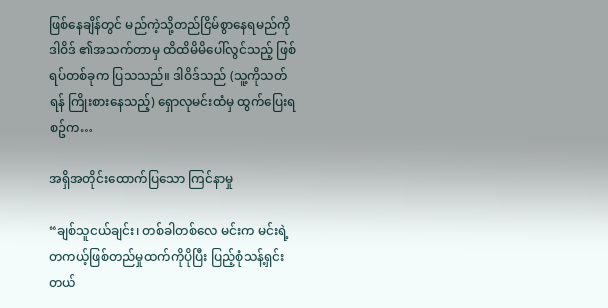ဖြစ်နေချိန်တွင် မည်ကဲ့သို့တည်ငြိမ်စွာနေရမည်ကို ဒါဝိဒ် ၏အသက်တာမှ ထိထိမိမိပေါ်လွင်သည့် ဖြစ်ရပ်တစ်ခုက ပြသသည်။ ဒါဝိဒ်သည် (သူ့ကိုသတ်ရန် ကြိုးစားနေသည့်) ရှောလုမင်းထံမှ ထွက်ပြေးရစဥ်က…

အရှိအတိုင်းထောက်ပြသော ကြင်နာမှု

“ချစ်သူငယ်ချင်း၊ တစ်ခါတစ်လေ မင်းက မင်းရဲ့တကယ့်ဖြစ်တည်မှုထက်ကိုပိုပြီး ပြည့်စုံသန့်ရှင်းတယ်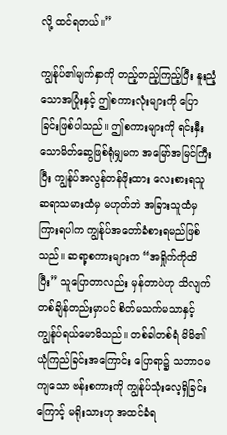လို့ ထင်ရတယ်။”

ကျွန်ုပ်၏မျက်နှာကို တည့်တည့်ကြည့်ပြီး နူးညံ့သောအပြုံးနှင့် ဤစကားလုံးများကို ပြောခြင်းဖြစ်ပါသည်။ ဤစကားများကို ရင်းနှီးသောမိတ်ဆွေဖြစ်ရုံမျှမက အမြော်အမြင်ကြီးပြီး ကျွန်ုပ်အလွန်တန်ဖိုးထား လေးစားရသူ ဆရာသမားထံမှ မဟုတ်ဘဲ အခြားသူထံမှ ကြားရပါက ကျွန်ုပ်အတော်ခံစားရမည်ဖြစ်သည်။ ဆရာ့စကားများက “အရှိုက်ကိုထိပြီး” သူပြောတာလည်း မှန်တာပဲဟု သိလျက် တစ်ချိန်တည်းမှာပင် စိတ်မသက်မသာနှင့် ကျွန်ုပ်ရယ်မောမိသည်။ တစ်ခါတစ်ရံ မိမိ၏ ယုံကြည်ခြင်းအကြောင်း ပြောရာ၌ သဘာဝမကျသော ဗန်းစကားကို ကျွန်ုပ်သုံးလေ့ရှိခြင်းကြောင့် မရိုးသားဟု အထင်ခံရ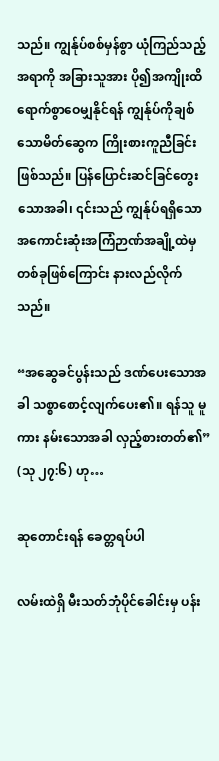သည်။ ကျွန်ုပ်စစ်မှန်စွာ ယုံကြည်သည့်အရာကို အခြားသူအား ပို၍အကျိုးထိရောက်စွာဝေမျှနိုင်ရန် ကျွန်ုပ်ကိုချစ်သောမိတ်ဆွေက ကြိုးစားကူညီခြင်းဖြစ်သည်။ ပြန်ပြောင်းဆင်ခြင်တွေးသောအခါ၊ ၎င်းသည် ကျွန်ုပ်ရရှိသော အကောင်းဆုံးအကြံဉာဏ်အချို့ထဲမှ တစ်ခုဖြစ်ကြောင်း နားလည်လိုက်သည်။

“အဆွေခင်ပွန်းသည် ဒဏ်ပေးသောအခါ သစ္စာစောင့်လျက်ပေး၏။ ရန်သူ မူကား နမ်းသောအခါ လှည့်စားတတ်၏” (သု ၂၇:၆) ဟု…

ဆုတောင်းရန် ခေတ္တရပ်ပါ

လမ်းထဲရှိ မီးသတ်ဘုံပိုင်ခေါင်းမှ ပန်း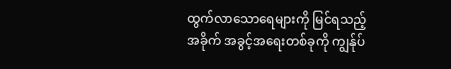ထွက်လာသောရေများကို မြင်ရသည့်အခိုက် အခွင့်အရေးတစ်ခုကို ကျွန်ုပ်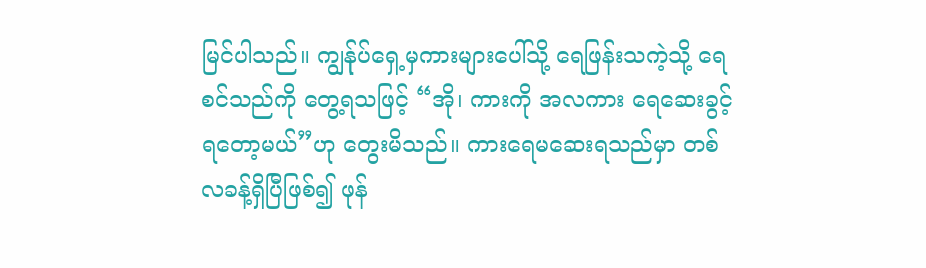မြင်ပါသည်။ ကျွန်ုပ်ရှေ့မှကားများပေါ်သို့ ရေဖြန်းသကဲ့သို့ ရေစင်သည်ကို တွေ့ရသဖြင့် “အို၊ ကားကို အလကား ရေဆေးခွင့်ရတော့မယ်”ဟု တွေးမိသည်။ ကားရေမဆေးရသည်မှာ တစ်လခန့်ရှိပြီဖြစ်၍ ဖုန်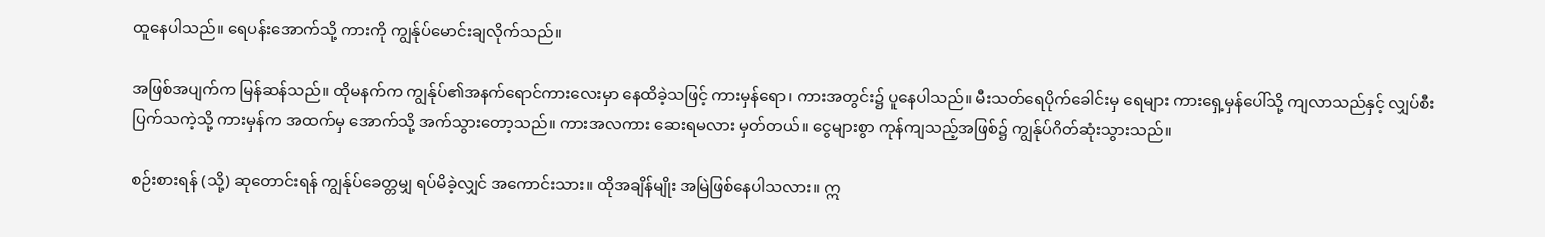ထူနေပါသည်။ ရေပန်းအောက်သို့ ကားကို ကျွန်ုပ်မောင်းချလိုက်သည်။

အဖြစ်အပျက်က မြန်ဆန်သည်။ ထိုမနက်က ကျွန်ုပ်၏အနက်ရောင်ကားလေးမှာ နေထိခဲ့သဖြင့် ကားမှန်ရော၊ ကားအတွင်း၌ ပူနေပါသည်။ မီးသတ်ရေပိုက်ခေါင်းမှ ရေများ ကားရှေ့မှန်ပေါ်သို့ ကျလာသည်နှင့် လျှပ်စီးပြက်သကဲ့သို့ ကားမှန်က အထက်မှ အောက်သို့ အက်သွားတော့သည်။ ကားအလကား ဆေးရမလား မှတ်တယ်။ ငွေများစွာ ကုန်ကျသည့်အဖြစ်၌ ကျွန်ုပ်ဂိတ်ဆုံးသွားသည်။

စဉ်းစားရန် (သို့) ဆုတောင်းရန် ကျွန်ုပ်ခေတ္တမျှ ရပ်မိခဲ့လျှင် အကောင်းသား။ ထိုအချိန်မျိုး အမြဲဖြစ်နေပါသလား။ ဣ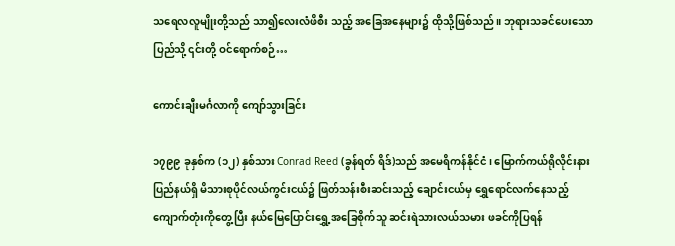သရေလလူမျိုးတို့သည် သာ၍လေးလံဖိစီး သည့် အခြေအနေများ၌ ထိုသို့ဖြစ်သည်။ ဘုရားသခင်ပေးသောပြည်သို့ ၎င်းတို့ ဝင်ရောက်စဉ်…

ကောင်းချီးမင်္ဂလာကို ကျော်သွားခြင်း

၁၇၉၉ ခုနှစ်က (၁၂) နှစ်သား Conrad Reed (ခွန်ရတ် ရိဒ်)သည် အမေရိကန်နိုင်ငံ၊ မြောက်ကယ်ရိုလိုင်းနားပြည်နယ်ရှိ မိသားစုပိုင်လယ်ကွင်းငယ်၌ ဖြတ်သန်းစီးဆင်းသည့် ချောင်းငယ်မှ ရွှေရောင်လက်နေသည့် ကျောက်တုံးကိုတွေ့ပြီး နယ်မြေပြောင်းရွှေ့အခြေစိုက်သူ ဆင်းရဲသားလယ်သမား ဖခင်ကိုပြရန်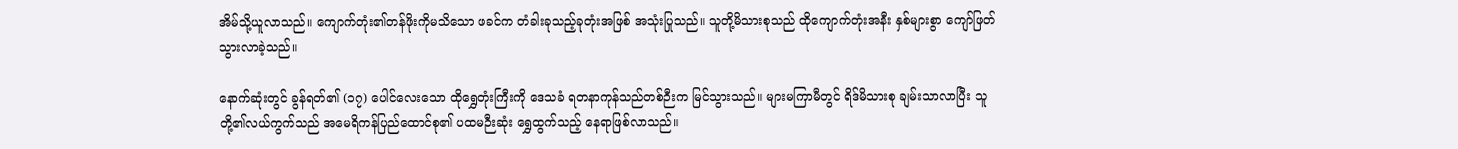အိမ်သို့ယူလာသည်။ ကျောက်တုံး၏တန်ဖိုးကိုမသိသော ဖခင်က တံခါးခုသည့်ခုတုံးအဖြစ် အသုံးပြုသည်။ သူတို့မိသားစုသည် ထိုကျောက်တုံးအနီး နှစ်များစွာ ကျော်ဖြတ်သွားလာခဲ့သည်။

နောက်ဆုံးတွင် ခွန်ရတ်၏ (၁၇) ပေါင်လေးသော ထိုရွှေတုံးကြီးကို ဒေသခံ ရတနာကုန်သည်တစ်ဉီးက မြင်သွားသည်။ များမကြာမီတွင် ရိဒ်မိသားစု ချမ်းသာလာပြီး သူတို့၏လယ်ကွက်သည် အမေရိကန်ပြည်ထောင်စု၏ ပထမဉီးဆုံး ရွှေထွက်သည့် နေရာဖြစ်လာသည်။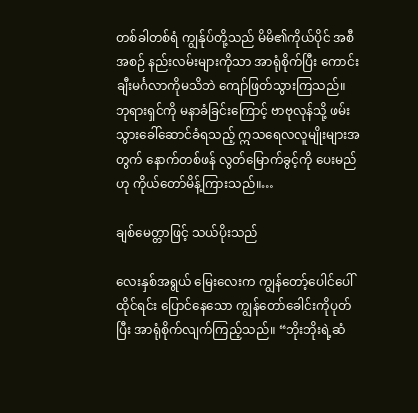တစ်ခါတစ်ရံ ကျွန်ုပ်တို့သည် မိမိ၏ကိုယ်ပိုင် အစီအစဉ် နည်းလမ်းများကိုသာ အာရုံစိုက်ပြီး ကောင်းချီးမင်္ဂလာကိုမသိဘဲ ကျော်ဖြတ်သွားကြသည်။ ဘုရားရှင်ကို မနာခံခြင်းကြောင့် ဗာဗုလုန်သို့ ဖမ်းသွားခေါ်ဆောင်ခံရသည့် ဣသရေလလူမျိုးများအတွက် နောက်တစ်ဖန် လွတ်မြောက်ခွင့်ကို ပေးမည်ဟု ကိုယ်တော်မိန့်ကြားသည်။…

ချစ်မေတ္တာဖြင့် သယ်ပိုးသည်

လေးနှစ်အရွယ် မြေးလေးက ကျွန်တော့်ပေါင်ပေါ်ထိုင်ရင်း ပြောင်နေသော ကျွန်တော်ခေါင်းကိုပုတ်ပြီး အာရုံစိုက်လျက်ကြည့်သည်။ “ဘိုးဘိုးရဲ့ဆံ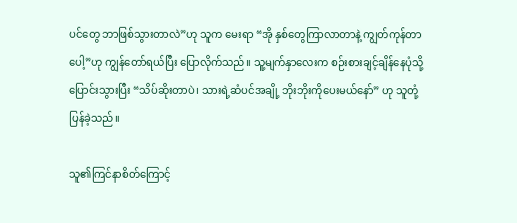ပင်တွေ ဘာဖြစ်သွားတာလဲ”ဟု သူက မေးရာ “အို နှစ်တွေကြာလာတာနဲ့ ကျွတ်ကုန်တာပေါ့”ဟု ကျွန်တော်ရယ်ပြီး ပြောလိုက်သည်။ သူ့မျက်နှာလေးက စဉ်းစားချင့်ချိန်နေပုံသို့ ပြောင်းသွားပြီး “သိပ်ဆိုးတာပဲ၊ သားရဲ့ဆံပင်အချို့ ဘိုးဘိုးကိုပေးမယ်နော်” ဟု သူတုံ့ပြန်ခဲ့သည်။

သူ၏ကြင်နာစိတ်ကြောင့်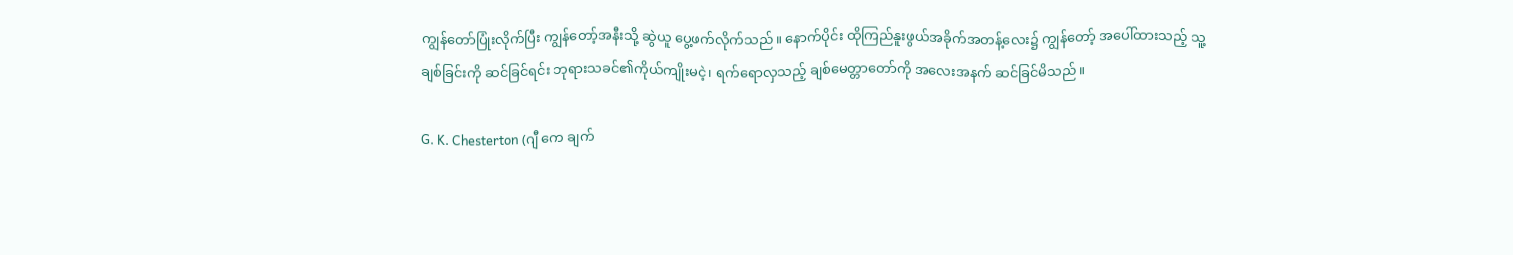ကျွန်တော်ပြုံးလိုက်ပြီး ကျွန်တော့်အနီးသို့ ဆွဲယူ ပွေ့ဖက်လိုက်သည်။ နောက်ပိုင်း ထိုကြည်နူးဖွယ်အခိုက်အတန့်လေး၌ ကျွန်တော့် အပေါ်ထားသည့် သူ့ချစ်ခြင်းကို ဆင်ခြင်ရင်း ဘုရားသခင်၏ကိုယ်ကျိုးမငဲ့၊ ရက်ရောလှသည့် ချစ်မေတ္တာတော်ကို အလေးအနက် ဆင်ခြင်မိသည်။

G. K. Chesterton (ဂျီ ကေ ချက်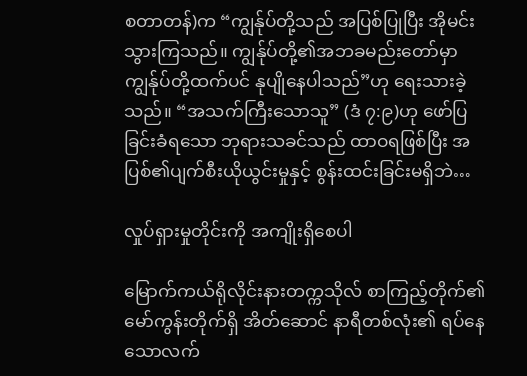စတာတန်)က “ကျွန်ုပ်တို့သည် အပြစ်ပြုပြီး အိုမင်းသွားကြသည်။ ကျွန်ုပ်တို့၏အဘခမည်းတော်မှာ ကျွန်ုပ်တို့ထက်ပင် နုပျိုနေပါသည်”ဟု ရေးသားခဲ့သည်။ “အသက်ကြီးသောသူ” (ဒံ ၇:၉)ဟု ဖော်ပြခြင်းခံရသော ဘုရားသခင်သည် ထာဝရဖြစ်ပြီး အပြစ်၏ပျက်စီးယိုယွင်းမှုနှင့် စွန်းထင်းခြင်းမရှိဘဲ…

လှုပ်ရှားမှုတိုင်းကို အကျိုးရှိစေပါ

မြောက်ကယ်ရိုလိုင်းနားတက္ကသိုလ် စာကြည့်တိုက်၏ မော်ကွန်းတိုက်ရှိ အိတ်ဆောင် နာရီတစ်လုံး၏ ရပ်နေသောလက်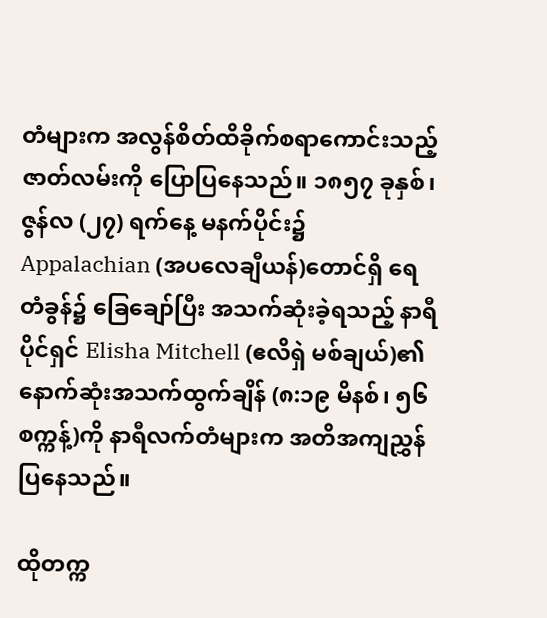တံများက အလွန်စိတ်ထိခိုက်စရာကောင်းသည့် ဇာတ်လမ်းကို ပြောပြနေသည်။ ၁၈၅၇ ခုနှစ်၊ ဇွန်လ (၂၇) ရက်နေ့ မနက်ပိုင်း၌ Appalachian (အပလေချီယန်)တောင်ရှိ ရေတံခွန်၌ ခြေချော်ပြီး အသက်ဆုံးခဲ့ရသည့် နာရီပိုင်ရှင် Elisha Mitchell (ဧလိရှဲ မစ်ချယ်)၏ နောက်ဆုံးအသက်ထွက်ချိန် (၈:၁၉ မိနစ်၊ ၅၆ စက္ကန့်)ကို နာရီလက်တံများက အတိအကျညွှန်ပြနေသည်။

ထိုတက္က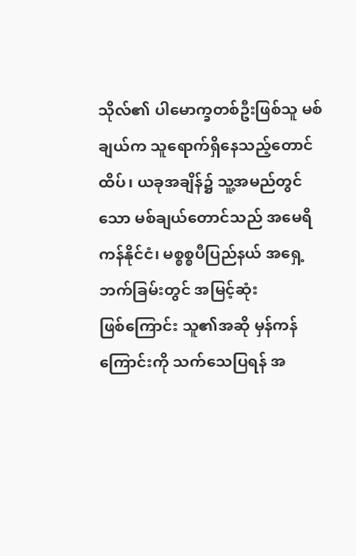သိုလ်၏ ပါမောက္ခတစ်ဦးဖြစ်သူ မစ်ချယ်က သူရောက်ရှိနေသည့်တောင်ထိပ်၊ ယခုအချိန်၌ သူ့အမည်တွင်သော မစ်ချယ်တောင်သည် အမေရိကန်နိုင်ငံ၊ မစ္စစ္စပီပြည်နယ် အရှေ့ဘက်ခြမ်းတွင် အမြင့်ဆုံးဖြစ်‌ကြောင်း သူ၏အဆို မှန်ကန်ကြောင်းကို သက်သေပြရန် အ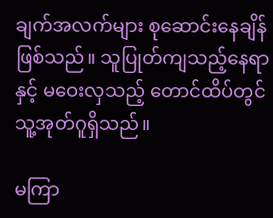ချက်အလက်များ စုဆောင်းနေချိန်ဖြစ်သည်။ သူပြုတ်ကျသည့်နေရာနှင့် မဝေးလှသည့် တောင်ထိပ်တွင် သူ့အုတ်ဂူရှိသည်။

မကြာ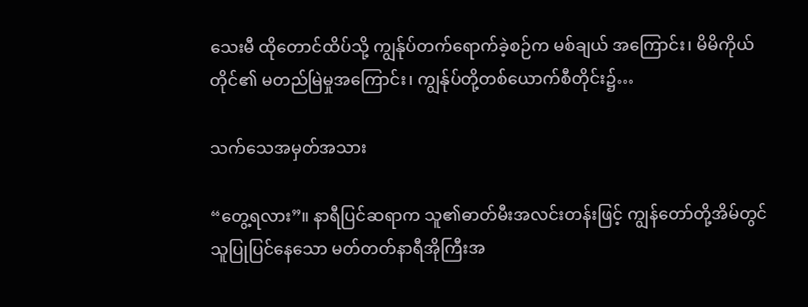သေးမီ ထိုတောင်ထိပ်သို့ ကျွန်ုပ်တက်ရောက်ခဲ့စဉ်က မစ်ချယ် အကြောင်း၊ မိမိကိုယ်တိုင်၏ မတည်မြဲမှုအကြောင်း၊ ကျွန်ုပ်တို့တစ်ယောက်စီတိုင်း၌…

သက်သေအမှတ်အသား

“တွေ့ရလား”။ နာရီပြင်ဆရာက သူ၏ဓာတ်မီးအလင်းတန်းဖြင့် ကျွန်တော်တို့အိမ်တွင် သူပြုပြင်နေသော မတ်တတ်နာရီအိုကြီးအ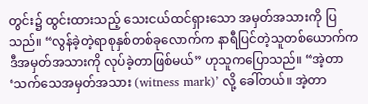တွင်း၌ ထွင်းထားသည့် သေးငယ်ထင်ရှားသော အမှတ်အသားကို ပြသည်။ “လွန်ခဲ့တဲ့ရာစုနှစ်တစ်ခုလောက်က နာရီပြင်တဲ့သူတစ်ယောက်က ဒီအမှတ်အသားကို လုပ်ခဲ့တာဖြစ်မယ်” ဟုသူကပြောသည်။ “အဲ့တာ ‘သက်သေအမှတ်အသား (witness mark)’ လို့ ခေါ်တယ်။ အဲ့တာ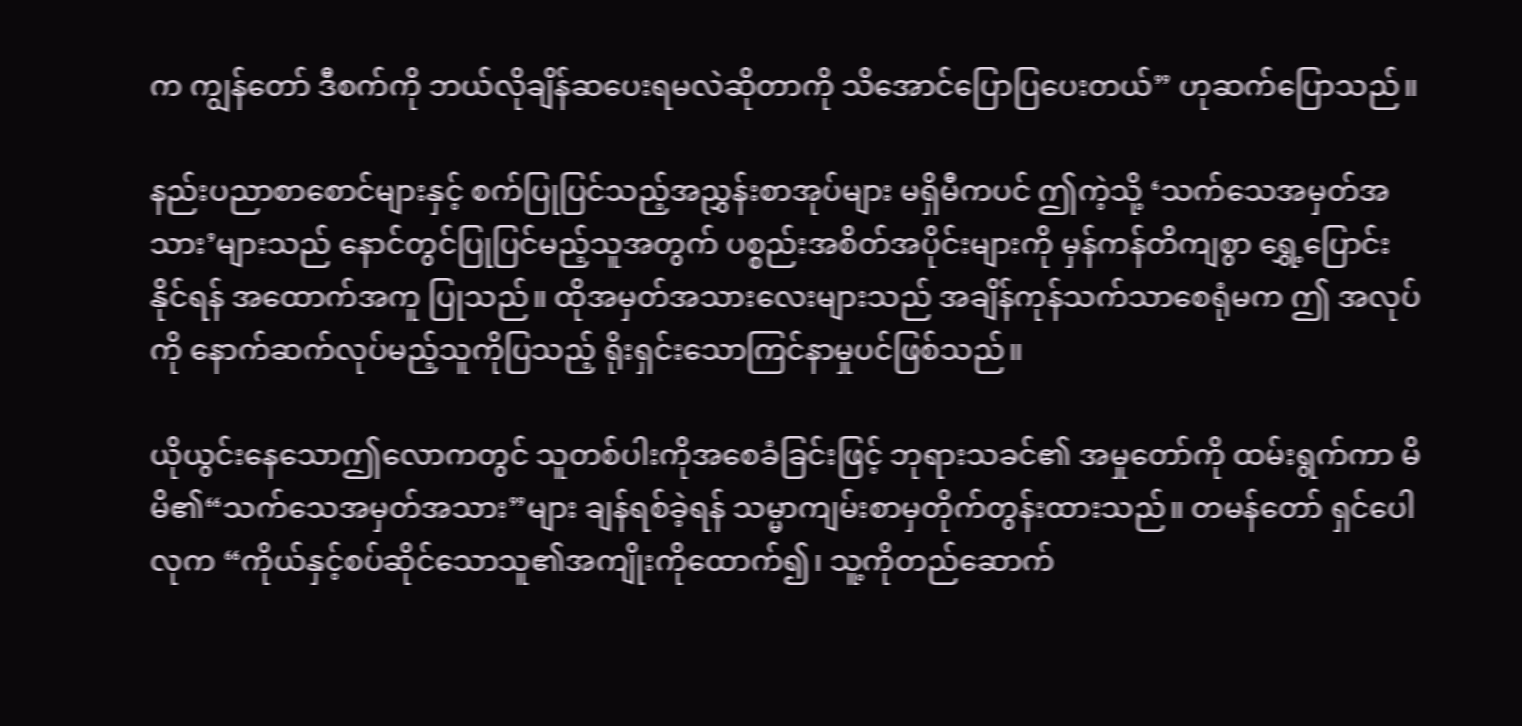က ကျွန်တော် ဒီစက်ကို ဘယ်လိုချိန်ဆပေးရမလဲဆိုတာကို သိအောင်ပြောပြပေးတယ်” ဟုဆက်ပြောသည်။

နည်းပညာစာစောင်များနှင့် စက်ပြုပြင်သည့်အညွှန်းစာအုပ်များ မရှိမီကပင် ဤကဲ့သို့ ‘သက်သေအမှတ်အသား’များသည် နောင်တွင်ပြုပြင်မည့်သူအတွက် ပစ္စည်းအစိတ်အပိုင်းများကို မှန်ကန်တိကျစွာ ရွှေ့ပြောင်းနိုင်ရန် အထောက်အကူ ပြုသည်။ ထိုအမှတ်အသားလေးများသည် အချိန်ကုန်သက်သာစေရုံမက ဤ အလုပ်ကို နောက်ဆက်လုပ်မည့်သူကိုပြသည့် ရိုးရှင်းသောကြင်နာမှုပင်ဖြစ်သည်။

ယိုယွင်းနေသောဤလောကတွင် သူတစ်ပါးကိုအစေခံခြင်းဖြင့် ဘုရားသခင်၏ အမှုတော်ကို ထမ်းရွက်ကာ မိမိ၏“သက်သေအမှတ်အသား”များ ချန်ရစ်ခဲ့ရန် သမ္မာကျမ်းစာမှတိုက်တွန်းထားသည်။ တမန်တော် ရှင်ပေါလုက “ကိုယ်နှင့်စပ်ဆိုင်သောသူ၏အကျိုးကိုထောက်၍၊ သူ့ကိုတည်ဆောက်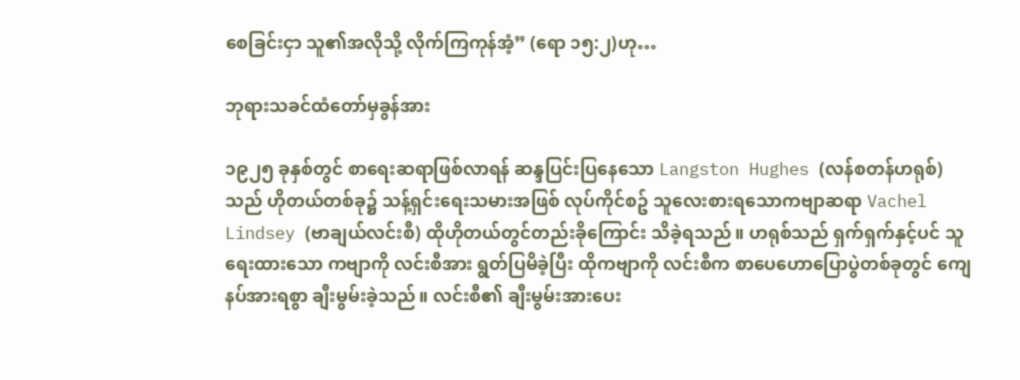စေခြင်းငှာ သူ၏အလိုသို့ လိုက်ကြကုန်အံ့” (ရော ၁၅:၂)ဟု…

ဘုရားသခင်ထံတော်မှခွန်အား

၁၉၂၅ ခုနှစ်တွင် စာရေးဆရာဖြစ်လာရန် ဆန္ဒပြင်းပြနေသော Langston Hughes (လန်စတန်ဟရုစ်)သည် ဟိုတယ်တစ်ခု၌ သန့်ရှင်းရေးသမားအဖြစ် လုပ်ကိုင်စဥ် သူလေးစားရသောကဗျာဆရာ Vachel Lindsey (ဗာချယ်လင်းစီ) ထိုဟိုတယ်တွင်တည်းခိုကြောင်း သိခဲ့ရသည်။ ဟရုစ်သည် ရှက်ရှက်နှင့်ပင် သူရေးထားသော ကဗျာကို လင်းစီအား ရွတ်ပြမိခဲ့ပြီး ထိုကဗျာကို လင်းစီက စာပေဟောပြောပွဲတစ်ခုတွင် ကျေနပ်အားရစွာ ချီးမွမ်းခဲ့သည်။ လင်းစီ၏ ချီးမွမ်းအားပေး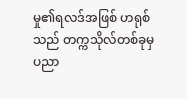မှု၏ရလဒ်အဖြစ် ဟရုစ် သည် တက္ကသိုလ်တစ်ခုမှ ပညာ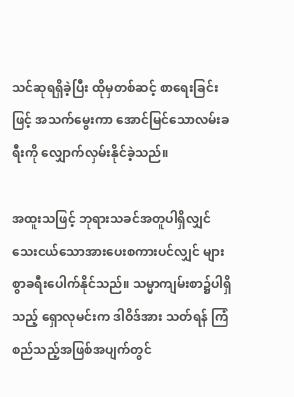သင်ဆုရရှိခဲ့ပြီး ထိုမှတစ်ဆင့် စာရေးခြင်းဖြင့် အသက်မွေးကာ အောင်မြင်သောလမ်းခရီးကို လျှောက်လှမ်းနိုင်ခဲ့သည်။

အထူးသဖြင့် ဘုရားသခင်အတူပါရှိလျှင် သေးငယ်သောအားပေးစကားပင်လျှင် များစွာခရီးပေါက်နိုင်သည်။ သမ္မာကျမ်းစာ၌ပါရှိသည့် ရှောလုမင်းက ဒါဝိဒ်အား သတ်ရန် ကြံစည်သည့်အဖြစ်အပျက်တွင်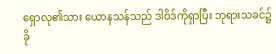ရှောလု၏သား ယောနသန်သည် ဒါဝိဒ်ကိုရှာပြီး ဘုရားသခင်၌ ခို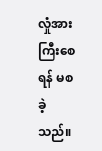လှုံအားကြီးစေရန် မစခဲ့သည်။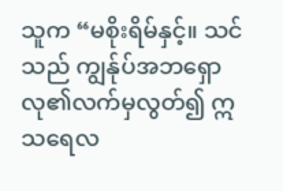သူက “မစိုးရိမ်နှင့်။ သင်သည် ကျွန်ုပ်အဘရှောလု၏လက်မှလွတ်၍ ဣသရေလ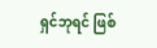ရှင်ဘုရင် ဖြစ်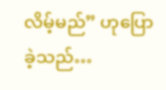လိမ့်မည်” ဟုပြောခဲ့သည်…